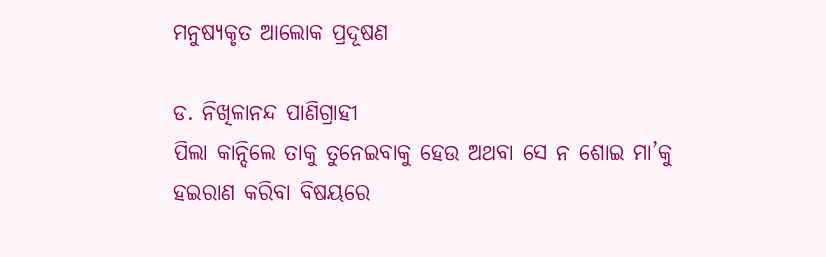ମନୁଷ୍ୟକୃତ ଆଲୋକ ପ୍ରଦୂଷଣ

ଡ. ନିଖିଳାନନ୍ଦ ପାଣିଗ୍ରାହୀ
ପିଲା କାନ୍ଦିଲେ ତାକୁ ତୁନେଇବାକୁ ହେଉ ଅଥବା ସେ ନ ଶୋଇ ମା’କୁ ହଇରାଣ କରିବା ବିଷୟରେ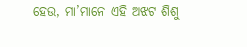ହେଉ, ମା’ମାନେ ଏହି ଅଝଟ ଶିଶୁ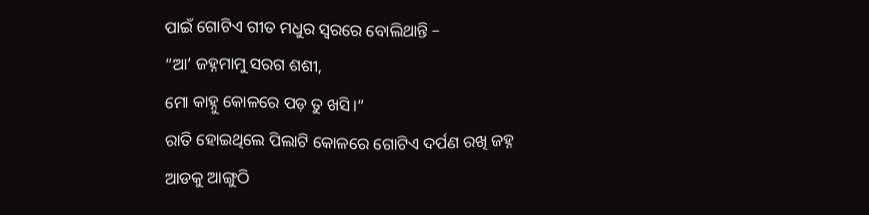ପାଇଁ ଗୋଟିଏ ଗୀତ ମଧୁର ସ୍ବରରେ ବୋଲିଥାନ୍ତି –
”ଆ’ ଜହ୍ନମାମୁ ସରଗ ଶଶୀ,
ମୋ କାହ୍ନୁ କୋଳରେ ପଡ଼ ତୁ ଖସି।“
ରାତି ହୋଇଥିଲେ ପିଲାଟି କୋଳରେ ଗୋଟିଏ ଦର୍ପଣ ରଖି ଜହ୍ନ ଆଡକୁ ଆଙ୍ଗୁଠି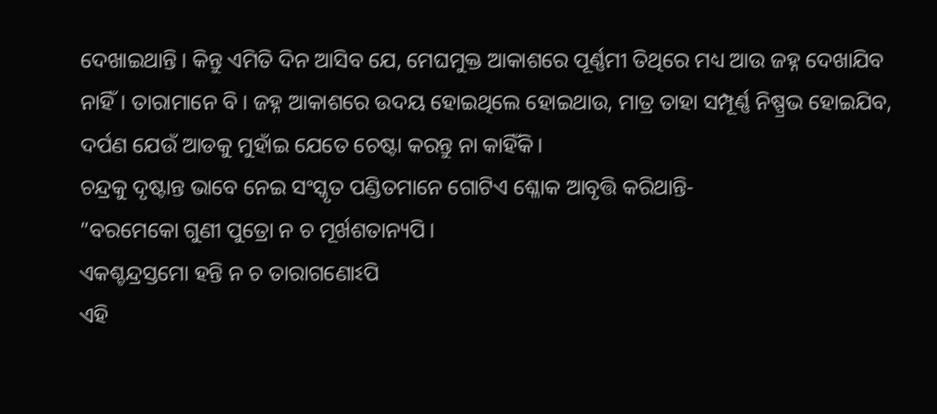ଦେଖାଇଥାନ୍ତି। କିନ୍ତୁ ଏମିତି ଦିନ ଆସିବ ଯେ, ମେଘମୁକ୍ତ ଆକାଶରେ ପୂର୍ଣ୍ଣମୀ ତିଥିରେ ମଧ୍ୟ ଆଉ ଜହ୍ନ ଦେଖାଯିବ ନାହିଁ। ତାରାମାନେ ବି। ଜହ୍ନ ଆକାଶରେ ଉଦୟ ହୋଇଥିଲେ ହୋଇଥାଉ, ମାତ୍ର ତାହା ସମ୍ପୂର୍ଣ୍ଣ ନିଷ୍ପ୍ରଭ ହୋଇଯିବ, ଦର୍ପଣ ଯେଉଁ ଆଡକୁ ମୁହାଁଇ ଯେତେ ଚେଷ୍ଟା କରନ୍ତୁ ନା କାହିଁକି।
ଚନ୍ଦ୍ରକୁ ଦୃଷ୍ଟାନ୍ତ ଭାବେ ନେଇ ସଂସ୍କୃତ ପଣ୍ଡିତମାନେ ଗୋଟିଏ ଶ୍ଳୋକ ଆବୃତ୍ତି କରିଥାନ୍ତି-
”ବରମେକୋ ଗୁଣୀ ପୁତ୍ରୋ ନ ଚ ମୂର୍ଖଶତାନ୍ୟପି।
ଏକଶ୍ଚନ୍ଦ୍ରସ୍ତମୋ ହନ୍ତି ନ ଚ ତାରାଗଣୋଽପି
ଏହି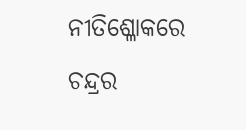ନୀତିଶ୍ଳୋକରେ ଚନ୍ଦ୍ରର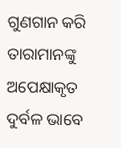ଗୁଣଗାନ କରି ତାରାମାନଙ୍କୁ ଅପେକ୍ଷାକୃତ ଦୁର୍ବଳ ଭାବେ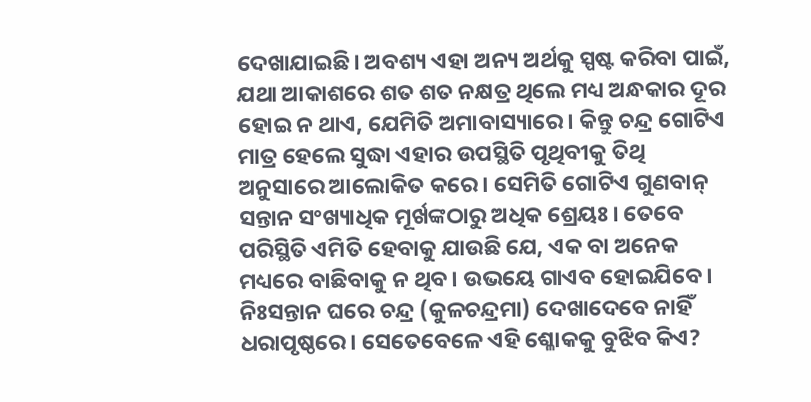ଦେଖାଯାଇଛି। ଅବଶ୍ୟ ଏହା ଅନ୍ୟ ଅର୍ଥକୁ ସ୍ପଷ୍ଟ କରିବା ପାଇଁ, ଯଥା ଆକାଶରେ ଶତ ଶତ ନକ୍ଷତ୍ର ଥିଲେ ମଧ୍ୟ ଅନ୍ଧକାର ଦୂର ହୋଇ ନ ଥାଏ, ଯେମିତି ଅମାବାସ୍ୟାରେ। କିନ୍ତୁ ଚନ୍ଦ୍ର ଗୋଟିଏ ମାତ୍ର ହେଲେ ସୁଦ୍ଧା ଏହାର ଉପସ୍ଥିତି ପୃଥିବୀକୁ ତିଥି ଅନୁସାରେ ଆଲୋକିତ କରେ। ସେମିତି ଗୋଟିଏ ଗୁଣବାନ୍‌ ସନ୍ତାନ ସଂଖ୍ୟାଧିକ ମୂର୍ଖଙ୍କଠାରୁ ଅଧିକ ଶ୍ରେୟଃ। ତେବେ ପରିସ୍ଥିତି ଏମିତି ହେବାକୁ ଯାଉଛି ଯେ, ଏକ ବା ଅନେକ ମଧ୍ୟରେ ବାଛିବାକୁ ନ ଥିବ। ଉଭୟେ ଗାଏବ ହୋଇଯିବେ। ନିଃସନ୍ତାନ ଘରେ ଚନ୍ଦ୍ର (କୁଳଚନ୍ଦ୍ରମା) ଦେଖାଦେବେ ନାହିଁ ଧରାପୃଷ୍ଠରେ। ସେତେବେଳେ ଏହି ଶ୍ଳୋକକୁ ବୁଝିବ କିଏ?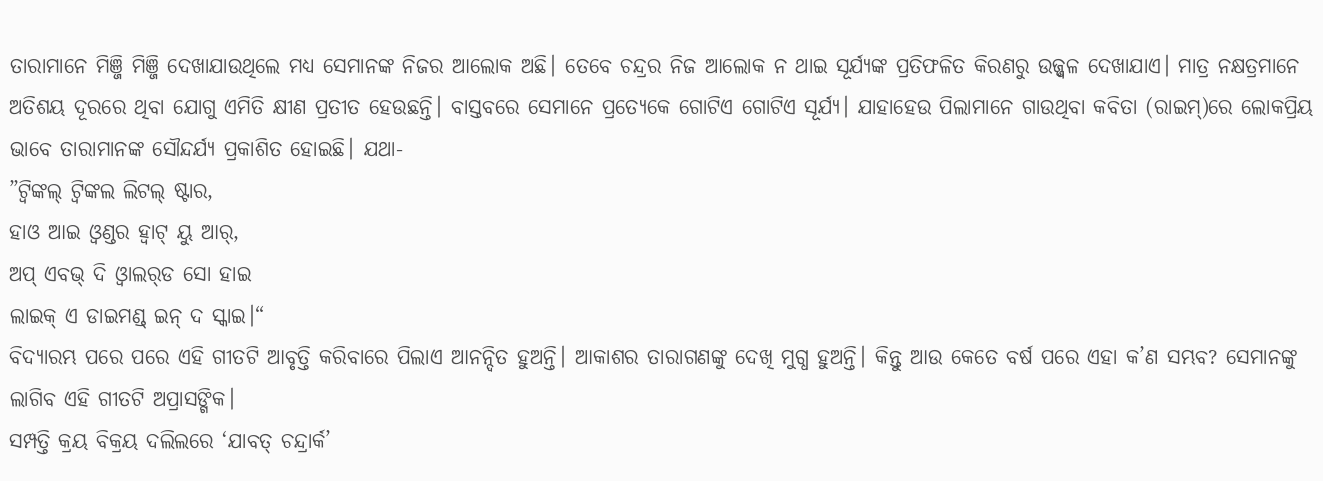ତାରାମାନେ ମିଞ୍ଜି ମିଞ୍ଜି ଦେଖାଯାଉଥିଲେ ମଧ୍ୟ ସେମାନଙ୍କ ନିଜର ଆଲୋକ ଅଛି। ତେବେ ଚନ୍ଦ୍ରର ନିଜ ଆଲୋକ ନ ଥାଇ ସୂର୍ଯ୍ୟଙ୍କ ପ୍ରତିଫଳିତ କିରଣରୁ ଉଜ୍ଜ୍ୱଳ ଦେଖାଯାଏ। ମାତ୍ର ନକ୍ଷତ୍ରମାନେ ଅତିଶୟ ଦୂରରେ ଥିବା ଯୋଗୁ ଏମିତି କ୍ଷୀଣ ପ୍ରତୀତ ହେଉଛନ୍ତି। ବାସ୍ତବରେ ସେମାନେ ପ୍ରତ୍ୟେକେ ଗୋଟିଏ ଗୋଟିଏ ସୂର୍ଯ୍ୟ। ଯାହାହେଉ ପିଲାମାନେ ଗାଉଥିବା କବିତା (ରାଇମ୍‌)ରେ ଲୋକପ୍ରିୟ ଭାବେ ତାରାମାନଙ୍କ ସୌନ୍ଦର୍ଯ୍ୟ ପ୍ରକାଶିତ ହୋଇଛି। ଯଥା-
”ଟ୍ବିଙ୍କଲ୍‌ ଟ୍ବିଙ୍କଲ ଲିଟଲ୍‌ ଷ୍ଟାର,
ହାଓ ଆଇ ଓ୍ବଣ୍ଡର ହ୍ବାଟ୍‌ ୟୁ ଆର୍‌,
ଅପ୍‌ ଏବଭ୍‌ ଦି ଓ୍ବାଲର୍‌ଡ ସୋ ହାଇ
ଲାଇକ୍‌ ଏ ଡାଇମଣ୍ଡ୍‌ ଇନ୍‌ ଦ ସ୍କାଇ।“
ବିଦ୍ୟାରମ୍ଭ ପରେ ପରେ ଏହି ଗୀତଟି ଆବୃତ୍ତି କରିବାରେ ପିଲାଏ ଆନନ୍ଦିତ ହୁଅନ୍ତି। ଆକାଶର ତାରାଗଣଙ୍କୁ ଦେଖି ମୁଗ୍ଧ ହୁଅନ୍ତି। କିନ୍ତୁ ଆଉ କେତେ ବର୍ଷ ପରେ ଏହା କ’ଣ ସମ୍ଭବ? ସେମାନଙ୍କୁ ଲାଗିବ ଏହି ଗୀତଟି ଅପ୍ରାସଙ୍ଗିକ।
ସମ୍ପତ୍ତି କ୍ରୟ ବିକ୍ରୟ ଦଲିଲରେ ‘ଯାବତ୍‌ ଚନ୍ଦ୍ରାର୍କ’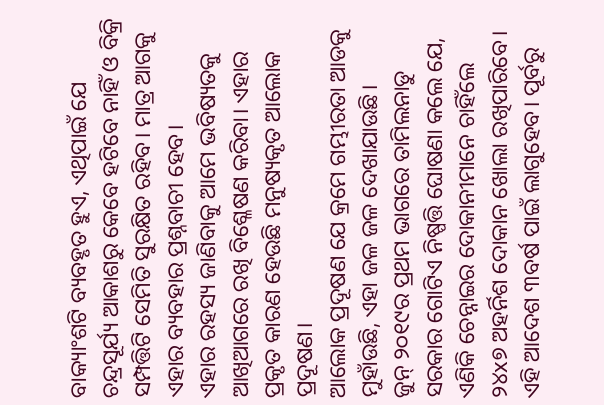ବାକ୍ୟାଂଶଟି ବ୍ୟବହୃତ ହୁଏ, ଏଥିପାଇଁ ଯେ ଚନ୍ଦ୍ରସୂର୍ଯ୍ୟ ଆକାଶରୁ କେବେ ହଟିବେ ନାହିଁ ଓ ବିକ୍ରି ସମ୍ପତ୍ତିଟି ସେମିତି ସୁରକ୍ଷିତ ରହିବ। ମାତ୍ର ଆଗକୁ ଏହାର ବ୍ୟବହାର ପ୍ରଶ୍ନବାଚୀ ହେବ।
ଏହାର ରହସ୍ୟ ଜାଣିବାକୁ ଆମେ ଭବିଷ୍ୟତକୁ ଆଖିଆଗରେ ରଖି ବିଶ୍ଳେଷଣ କରିବା। ଏହାର ପ୍ରକୃତ କାରଣ ହେଉଛି ମନୁଷ୍ୟକୃତ ଆଲୋକ ପ୍ରଦୂଷଣ।
ଆଲୋକ ପ୍ରଦୂଷଣ ଯେ କ୍ରମେ ଗମ୍ଭୀରତା ଆଡକୁ ମୁହାଁଉଛି, ଏହା ଜଳ ଜଳ ଦେଖାଯାଉଛି।
ଜୁନ୍‌ ୨୦୧୯ର ପ୍ରଥମ ଭାଗରେ ତାମିଲନାଡୁ ସରକାର ଗୋଟିଏ ନିଷ୍ପତ୍ତି ଘୋଷଣା କଲେ ଯେ, ଏଣିକି ଚେନ୍ନାଇର ଦୋକାନୀମାନେ ଚାହିଁଲେ ୨୪x୭ ଅହର୍ନିଶ ଦୋକାନ ଖୋଲା ରଖିପାରିବେ। ଏହି ଆଦେଶ ୩ବର୍ଷ ପାଇଁ ଲାଗୁହେବ। ପୂର୍ବରୁ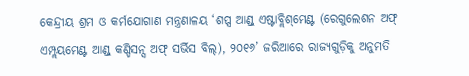କେନ୍ଦ୍ରୀୟ ଶ୍ରମ ଓ କର୍ମଯୋଗାଣ ମନ୍ତ୍ରଣାଳୟ ‘ଶପ୍ସ ଆଣ୍ଡ୍‌ ଏଷ୍ଟାବ୍ଲିଶ୍‌ମେଣ୍ଟ (ରେଗୁଲେଶନ ଅଫ୍‌ ଏମ୍ପ୍ଲୟମେଣ୍ଟ ଆଣ୍ଡ୍‌ କଣ୍ଡିସନ୍ସ ଅଫ୍‌ ସର୍ଭିସ ବିଲ୍‌), ୨୦୧୬’ ଜରିଆରେ ରାଜ୍ୟଗୁଡ଼ିକୁ ଅନୁମତି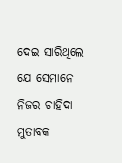ଦେଇ ସାରିଥିଲେ ଯେ ସେମାନେ ନିଜର ଚାହିଦା ମୁତାବକ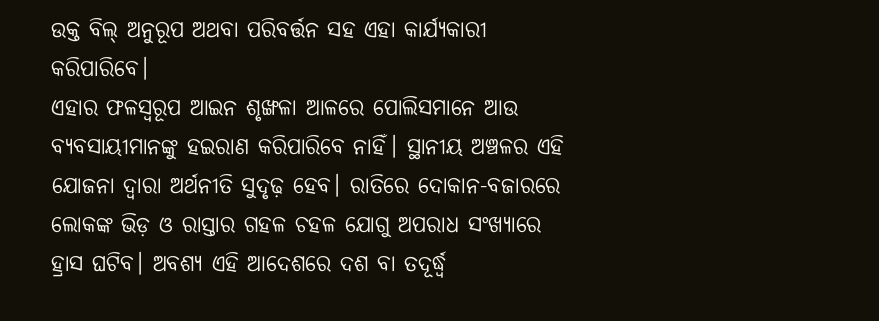ଉକ୍ତ ବିଲ୍‌ ଅନୁରୂପ ଅଥବା ପରିବର୍ତ୍ତନ ସହ ଏହା କାର୍ଯ୍ୟକାରୀ କରିପାରିବେ।
ଏହାର ଫଳସ୍ବରୂପ ଆଇନ ଶୃଙ୍ଖଳା ଆଳରେ ପୋଲିସମାନେ ଆଉ ବ୍ୟବସାୟୀମାନଙ୍କୁ ହଇରାଣ କରିପାରିବେ ନାହିଁ। ସ୍ଥାନୀୟ ଅଞ୍ଚଳର ଏହି ଯୋଜନା ଦ୍ୱାରା ଅର୍ଥନୀତି ସୁଦୃଢ଼ ହେବ। ରାତିରେ ଦୋକାନ-ବଜାରରେ ଲୋକଙ୍କ ଭିଡ଼ ଓ ରାସ୍ତାର ଗହଳ ଚହଳ ଯୋଗୁ ଅପରାଧ ସଂଖ୍ୟାରେ ହ୍ରାସ ଘଟିବ। ଅବଶ୍ୟ ଏହି ଆଦେଶରେ ଦଶ ବା ତଦୂର୍ଦ୍ଧ୍ୱ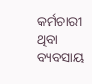କର୍ମଚାରୀ ଥିବା ବ୍ୟବସାୟ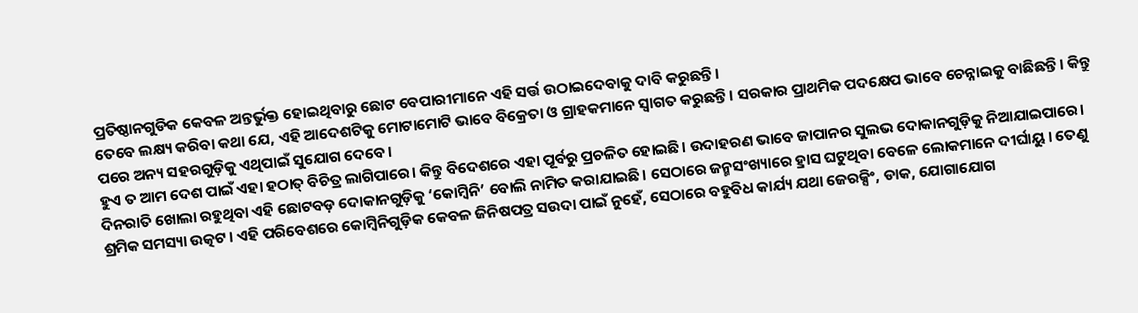ପ୍ରତିଷ୍ଠାନଗୁଡିକ କେବଳ ଅନ୍ତର୍ଭୁକ୍ତ ହୋଇଥିବାରୁ ଛୋଟ ବେପାରୀମାନେ ଏହି ସର୍ତ୍ତ ଉଠାଇଦେବାକୁ ଦାବି କରୁଛନ୍ତି।
ତେବେ ଲକ୍ଷ୍ୟ କରିବା କଥା ଯେ, ଏହି ଆଦେଶଟିକୁ ମୋଟାମୋଟି ଭାବେ ବିକ୍ରେତା ଓ ଗ୍ରାହକମାନେ ସ୍ବାଗତ କରୁଛନ୍ତି। ସରକାର ପ୍ରାଥମିକ ପଦକ୍ଷେପ ଭାବେ ଚେନ୍ନାଇକୁ ବାଛିଛନ୍ତି। କିନ୍ତୁ ପରେ ଅନ୍ୟ ସହରଗୁଡ଼ିକୁ ଏଥିପାଇଁ ସୁଯୋଗ ଦେବେ।
ହୁଏ ତ ଆମ ଦେଶ ପାଇଁ ଏହା ହଠାତ୍‌ ବିଚିତ୍ର ଲାଗିପାରେ। କିନ୍ତୁ ବିଦେଶରେ ଏହା ପୂର୍ବରୁ ପ୍ରଚଳିତ ହୋଇଛି। ଉଦାହରଣ ଭାବେ ଜାପାନର ସୁଲଭ ଦୋକାନଗୁଡ଼ିକୁ ନିଆଯାଇପାରେ। ଦିନରାତି ଖୋଲା ରହୁଥିବା ଏହି ଛୋଟବଡ଼ ଦୋକାନଗୁଡ଼ିକୁ ‘କୋମ୍ବିନି’ ବୋଲି ନାମିତ କରାଯାଇଛି। ସେଠାରେ ଜନ୍ମସଂଖ୍ୟାରେ ହ୍ରାସ ଘଟୁଥିବା ବେଳେ ଲୋକମାନେ ଦୀର୍ଘାୟୁ। ତେଣୁ ଶ୍ରମିକ ସମସ୍ୟା ଉତ୍କଟ। ଏହି ପରିବେଶରେ କୋମ୍ବିନିଗୁଡ଼ିକ କେବଳ ଜିନିଷପତ୍ର ସଉଦା ପାଇଁ ନୁହେଁ, ସେଠାରେ ବହୁବିଧ କାର୍ଯ୍ୟ ଯଥା ଜେରକ୍ସିଂ, ଡାକ, ଯୋଗାଯୋଗ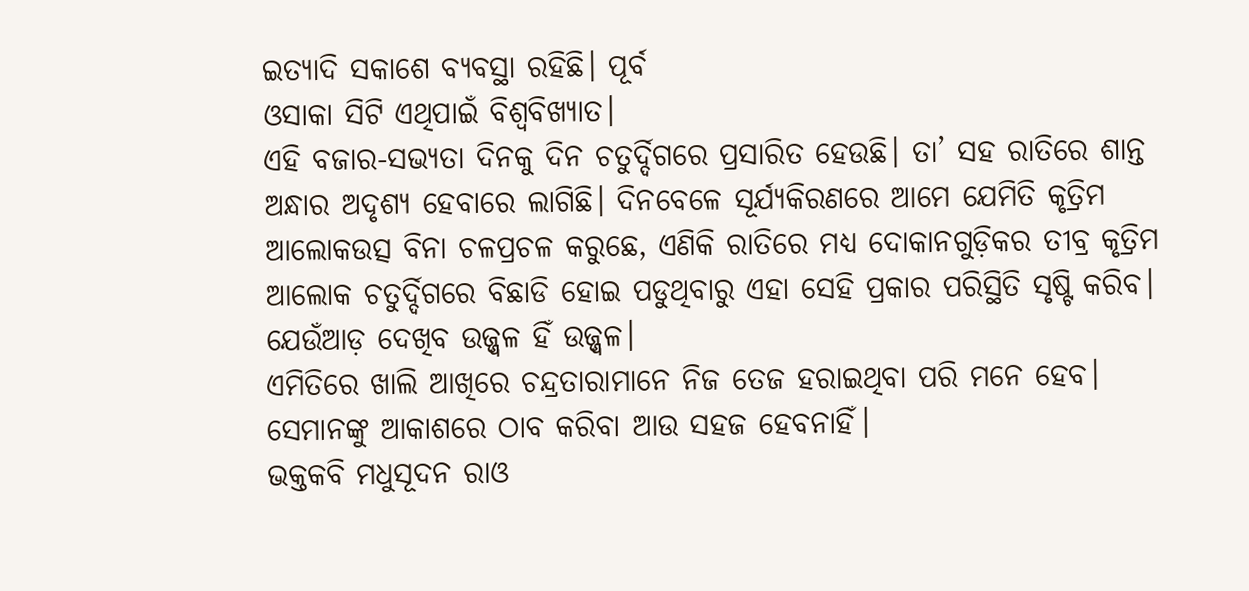ଇତ୍ୟାଦି ସକାଶେ ବ୍ୟବସ୍ଥା ରହିଛି। ପୂର୍ବ
ଓସାକା ସିଟି ଏଥିପାଇଁ ବିଶ୍ୱବିଖ୍ୟାତ।
ଏହି ବଜାର-ସଭ୍ୟତା ଦିନକୁ ଦିନ ଚତୁର୍ଦ୍ଦିଗରେ ପ୍ରସାରିତ ହେଉଛି। ତା’ ସହ ରାତିରେ ଶାନ୍ତ ଅନ୍ଧାର ଅଦୃଶ୍ୟ ହେବାରେ ଲାଗିଛି। ଦିନବେଳେ ସୂର୍ଯ୍ୟକିରଣରେ ଆମେ ଯେମିତି କୃତ୍ରିମ ଆଲୋକଉତ୍ସ ବିନା ଚଳପ୍ରଚଳ କରୁଛେ, ଏଣିକି ରାତିରେ ମଧ୍ୟ ଦୋକାନଗୁଡ଼ିକର ତୀବ୍ର କୃତ୍ରିମ ଆଲୋକ ଚତୁର୍ଦ୍ଦିଗରେ ବିଛାଡି ହୋଇ ପଡୁଥିବାରୁ ଏହା ସେହି ପ୍ରକାର ପରିସ୍ଥିତି ସୃଷ୍ଟି କରିବ। ଯେଉଁଆଡ଼ ଦେଖିବ ଉଜ୍ଜ୍ୱଳ ହିଁ ଉଜ୍ଜ୍ୱଳ।
ଏମିତିରେ ଖାଲି ଆଖିରେ ଚନ୍ଦ୍ରତାରାମାନେ ନିଜ ତେଜ ହରାଇଥିବା ପରି ମନେ ହେବ। ସେମାନଙ୍କୁ ଆକାଶରେ ଠାବ କରିବା ଆଉ ସହଜ ହେବନାହିଁ।
ଭକ୍ତକବି ମଧୁସୂଦନ ରାଓ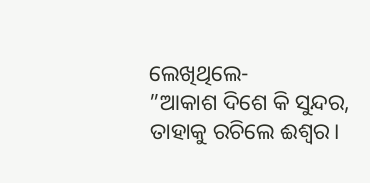ଲେଖିଥିଲେ-
”ଆକାଶ ଦିଶେ କି ସୁନ୍ଦର,
ତାହାକୁ ରଚିଲେ ଈଶ୍ୱର।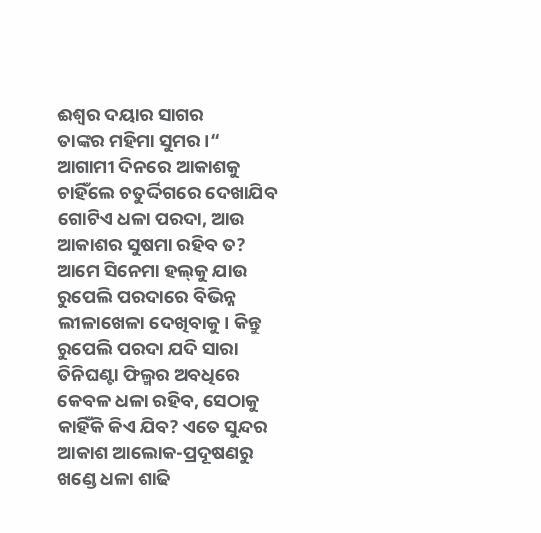ଈଶ୍ୱର ଦୟାର ସାଗର
ତାଙ୍କର ମହିମା ସୁମର।“
ଆଗାମୀ ଦିନରେ ଆକାଶକୁ ଚାହିଁଲେ ଚତୁର୍ଦ୍ଦିଗରେ ଦେଖାଯିବ ଗୋଟିଏ ଧଳା ପରଦା, ଆଉ ଆକାଶର ସୁଷମା ରହିବ ତ?
ଆମେ ସିନେମା ହଲ୍‌କୁ ଯାଉ ରୁପେଲି ପରଦାରେ ବିଭିନ୍ନ ଲୀଳାଖେଳା ଦେଖିବାକୁ। କିନ୍ତୁ ରୁପେଲି ପରଦା ଯଦି ସାରା ତିନିଘଣ୍ଟା ଫିଲ୍ମର ଅବଧିରେ କେବଳ ଧଳା ରହିବ, ସେଠାକୁ କାହିଁକି କିଏ ଯିବ? ଏତେ ସୁନ୍ଦର ଆକାଶ ଆଲୋକ-ପ୍ରଦୂଷଣରୁ ଖଣ୍ଡେ ଧଳା ଶାଢି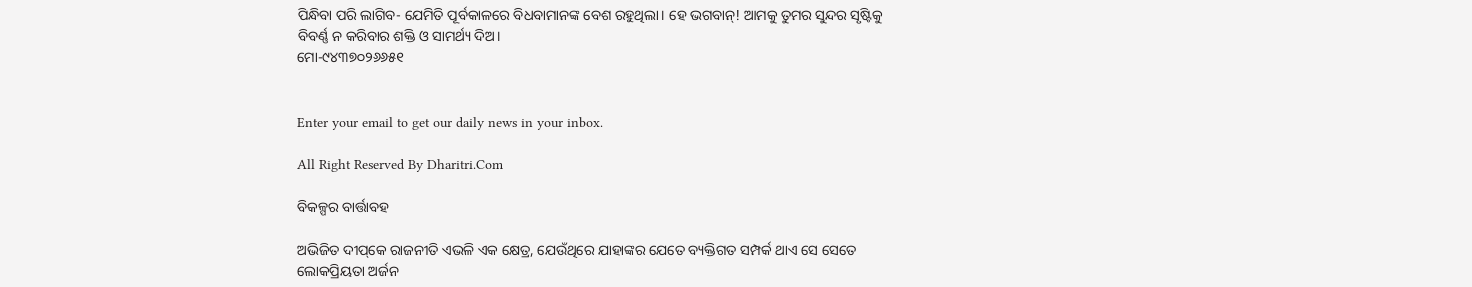ପିନ୍ଧିବା ପରି ଲାଗିବ- ଯେମିତି ପୂର୍ବକାଳରେ ବିଧବାମାନଙ୍କ ବେଶ ରହୁଥିଲା। ହେ ଭଗବାନ୍‌! ଆମକୁ ତୁମର ସୁନ୍ଦର ସୃଷ୍ଟିକୁ ବିବର୍ଣ୍ଣ ନ କରିବାର ଶକ୍ତି ଓ ସାମର୍ଥ୍ୟ ଦିଅ।
ମୋ-୯୪୩୭୦୨୬୬୫୧


Enter your email to get our daily news in your inbox.

All Right Reserved By Dharitri.Com

ବିକଳ୍ପର ବାର୍ତ୍ତାବହ

ଅଭିଜିତ ଦୀପ୍‌କେ ରାଜନୀତି ଏଭଳି ଏକ କ୍ଷେତ୍ର, ଯେଉଁଥିରେ ଯାହାଙ୍କର ଯେତେ ବ୍ୟକ୍ତିଗତ ସମ୍ପର୍କ ଥାଏ ସେ ସେତେ ଲୋକପ୍ରିୟତା ଅର୍ଜନ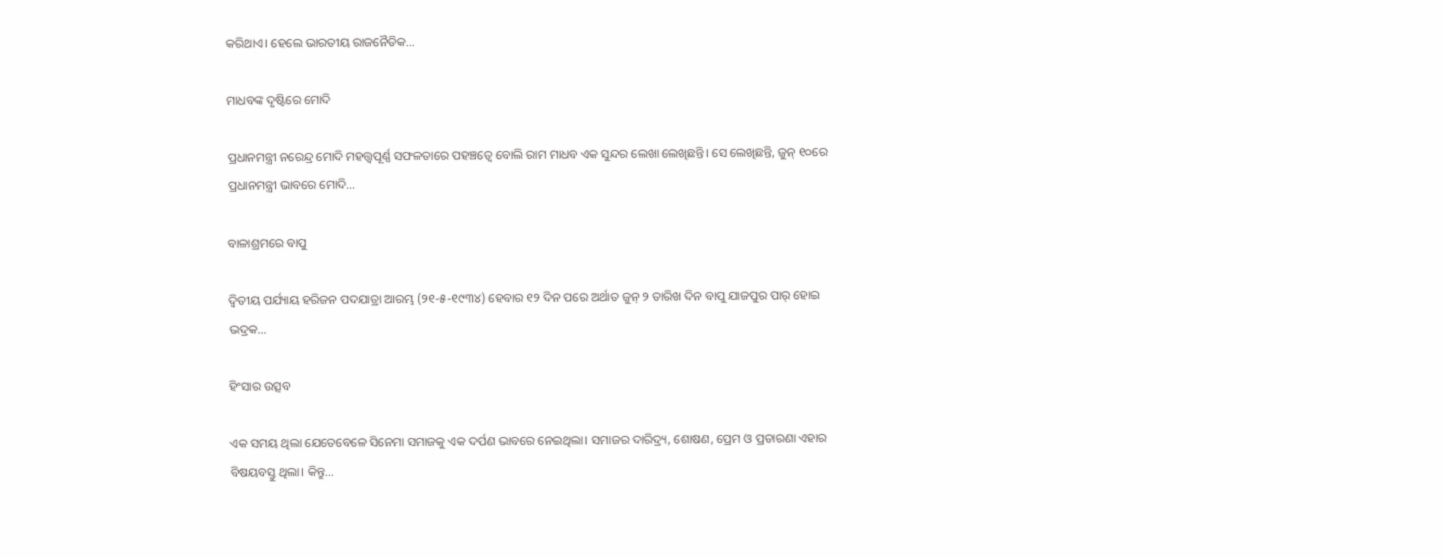କରିଥାଏ। ହେଲେ ଭାରତୀୟ ରାଜନୈତିକ…

ମାଧବଙ୍କ ଦୃଷ୍ଟିରେ ମୋଦି

ପ୍ରଧାନମନ୍ତ୍ରୀ ନରେନ୍ଦ୍ର ମୋଦି ମହତ୍ତ୍ୱପୂର୍ଣ୍ଣ ସଫଳତାରେ ପହଞ୍ଚତ୍ୱେ ବୋଲି ରାମ ମାଧବ ଏକ ସୁନ୍ଦର ଲେଖା ଲେଖିଛନ୍ତି। ସେ ଲେଖିଛନ୍ତି, ଜୁନ୍‌ ୧୦ରେ ପ୍ରଧାନମନ୍ତ୍ରୀ ଭାବରେ ମୋଦି…

ବାଳାଶ୍ରମରେ ବାପୁ

ଦ୍ବିତୀୟ ପର୍ଯ୍ୟାୟ ହରିଜନ ପଦଯାତ୍ରା ଆରମ୍ଭ (୨୧-୫-୧୯୩୪) ହେବାର ୧୨ ଦିନ ପରେ ଅର୍ଥାତ ଜୁନ୍‌ ୨ ତାରିଖ ଦିନ ବାପୁ ଯାଜପୁର ପାର୍‌ ହୋଇ ଭଦ୍ରକ…

ହିଂସାର ଉତ୍ସବ

ଏକ ସମୟ ଥିଲା ଯେତେବେଳେ ସିନେମା ସମାଜକୁ ଏକ ଦର୍ପଣ ଭାବରେ ନେଇଥିଲା। ସମାଜର ଦାରିଦ୍ର୍ୟ, ଶୋଷଣ, ପ୍ରେମ ଓ ପ୍ରତାରଣା ଏହାର ବିଷୟବସ୍ତୁ ଥିଲା। କିନ୍ତୁ…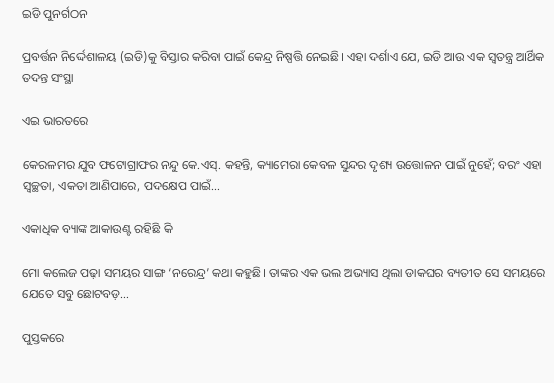ଇଡି ପୁନର୍ଗଠନ

ପ୍ରବର୍ତ୍ତନ ନିର୍ଦ୍ଦେଶାଳୟ (ଇଡି)କୁ ବିସ୍ତାର କରିବା ପାଇଁ କେନ୍ଦ୍ର ନିଷ୍ପତ୍ତି ନେଇଛି। ଏହା ଦର୍ଶାଏ ଯେ, ଇଡି ଆଉ ଏକ ସ୍ବତନ୍ତ୍ର ଆର୍ଥିକ ତଦନ୍ତ ସଂସ୍ଥା

ଏଇ ଭାରତରେ

କେରଳମର ଯୁବ ଫଟୋଗ୍ରାଫର ନନ୍ଦୁ କେ.ଏସ୍‌. କହନ୍ତି, କ୍ୟାମେରା କେବଳ ସୁନ୍ଦର ଦୃଶ୍ୟ ଉତ୍ତୋଳନ ପାଇଁ ନୁହେଁ; ବରଂ ଏହା ସ୍ବଚ୍ଛତା, ଏକତା ଆଣିପାରେ, ପଦକ୍ଷେପ ପାଇଁ…

ଏକାଧିକ ବ୍ୟାଙ୍କ ଆକାଉଣ୍ଟ ରହିଛି କି

ମୋ କଲେଜ ପଢ଼ା ସମୟର ସାଙ୍ଗ ‘ନରେନ୍ଦ୍ର’ କଥା କହୁଛି। ତାଙ୍କର ଏକ ଭଲ ଅଭ୍ୟାସ ଥିଲା ଡାକଘର ବ୍ୟତୀତ ସେ ସମୟରେ ଯେତେ ସବୁ ଛୋଟବଡ଼…

ପୁସ୍ତକରେ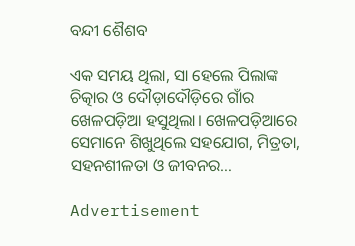ବନ୍ଦୀ ଶୈଶବ

ଏକ ସମୟ ଥିଲା, ସା ହେଲେ ପିଲାଙ୍କ ଚିତ୍କାର ଓ ଦୌଡ଼ାଦୌଡ଼ିରେ ଗାଁର ଖେଳପଡ଼ିଆ ହସୁଥିଲା। ଖେଳପଡ଼ିଆରେ ସେମାନେ ଶିଖୁଥିଲେ ସହଯୋଗ, ମିତ୍ରତା, ସହନଶୀଳତା ଓ ଜୀବନର…

Advertisement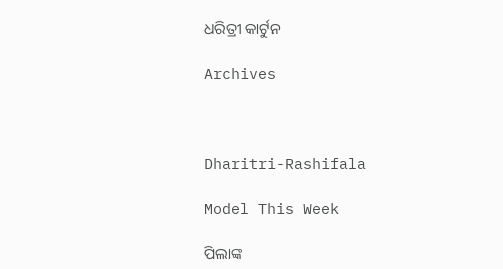ଧରିତ୍ରୀ କାର୍ଟୁନ

Archives



Dharitri-Rashifala

Model This Week

ପିଲାଙ୍କ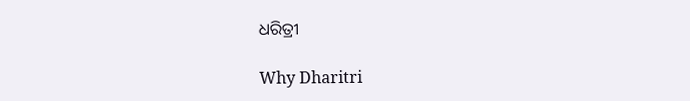ଧରିତ୍ରୀ

Why Dharitri